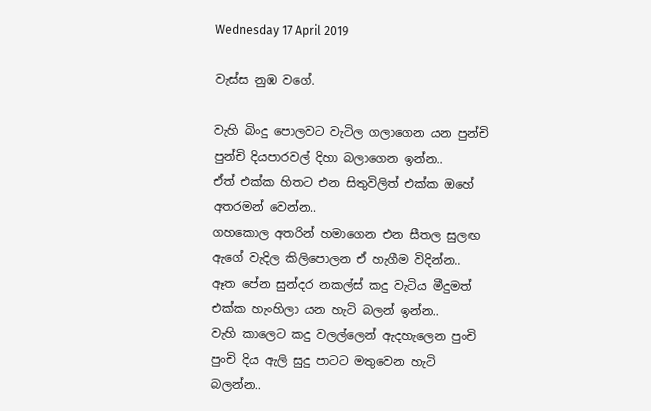Wednesday 17 April 2019

වැස්ස නුඹ වගේ.

වැහි බිංදු පොලවට වැටිල ගලාගෙන යන පුන්චි පුන්චි දියපාරවල් දිහා බලාගෙන ඉන්න..
ඒත් එක්ක හිතට එන සිතුවිලිත් එක්ක ඔහේ අතරමන් වෙන්න..
ගහකොල අතරින් හමාගෙන එන සීතල සුලඟ ඇගේ වැදිල කිලිපොලන ඒ හැගීම විදින්න..
ඈත පේන සුන්දර නකල්ස් කදු වැටිය මීදුමත් එක්ක හැංහිලා යන හැටි බලන් ඉන්න..
වැහි කාලෙට කදු වලල්ලෙන් ඇදහැලෙන පුංචි පුංචි දිය ඇලි සුදු පාටට මතුවෙන හැටි බලන්න..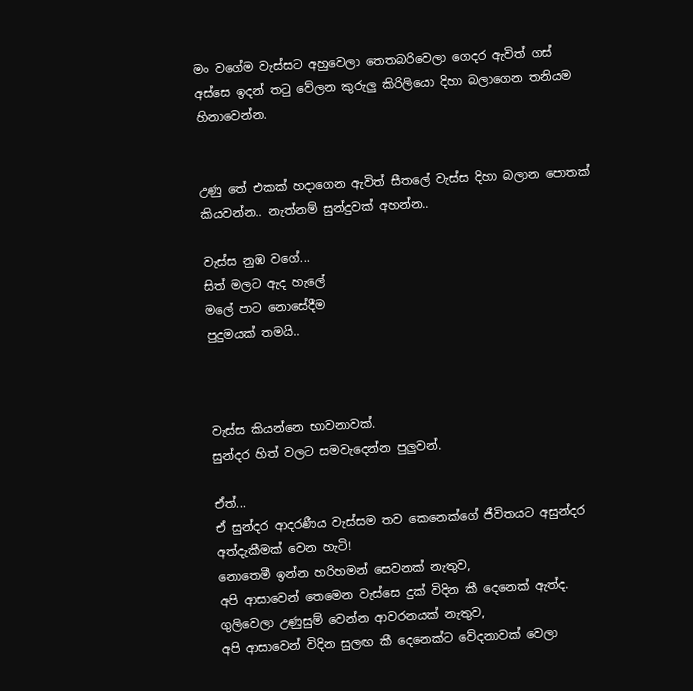මං වගේම වැස්සට අහුවෙලා තෙතබරිවෙලා ගෙදර ඇවිත් ගස් අස්සෙ ඉදන් තටු වේලන කුරුලු කිරිලි‍යො දිහා බලාගෙන තනියම හිනාවෙන්න.


උණු තේ එකක් හදාගෙන ඇවිත් සීතලේ වැස්ස දිහා බලාන පොතක් කියවන්න.. නැත්නම් සුන්දුවක් අහන්න..

වැස්ස නුඹ වගේ...
සිත් මලට ඇද හැලේ
මලේ පාට නොසේදීම
පුදුමයක් තමයි..



වැස්ස කියන්නෙ භාවනාවක්.
සුන්දර හිත් වලට සමවැදෙන්න පුලුවන්.

ඒත්...
ඒ සුන්දර ආදරණීය වැස්සම තව කෙනෙක්ගේ ජීවිතයට අසුන්දර අත්දැකීමක් වෙන හැටි!
නොතෙමී ඉන්න හරිහමන් සෙවනක් නැතුව,
අපි ආසාවෙන් තෙමෙන වැස්සෙ දුක් විදින කී දෙනෙක් ඇත්ද.
ගුලිවෙලා උණුසුම් වෙන්න ආවරනයක් නැතුව,
අපි ආසාවෙන් විදින සුලඟ කී දෙනෙක්ට වේදනාවක් වෙලා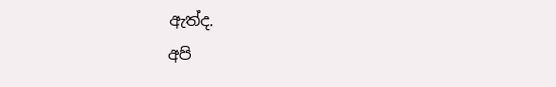ඇත්ද.
අපි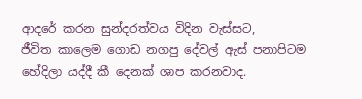ආදරේ කරන සුන්දරත්වය විදින වැස්සට,
ජීවිත කාලෙම ගොඩ නගපු දේවල් ඇස් පනාපිටම හේදිලා යද්දී කී දෙනක් ශාප කරනවාද.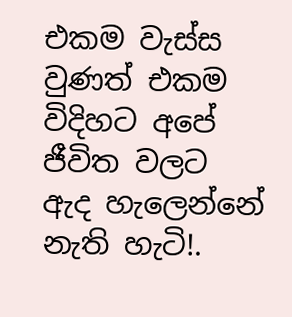එකම වැස්ස වුණත් එකම විදිහට අපේ ජීවිත වලට ඇද හැලෙන්නේ නැති හැටි!.